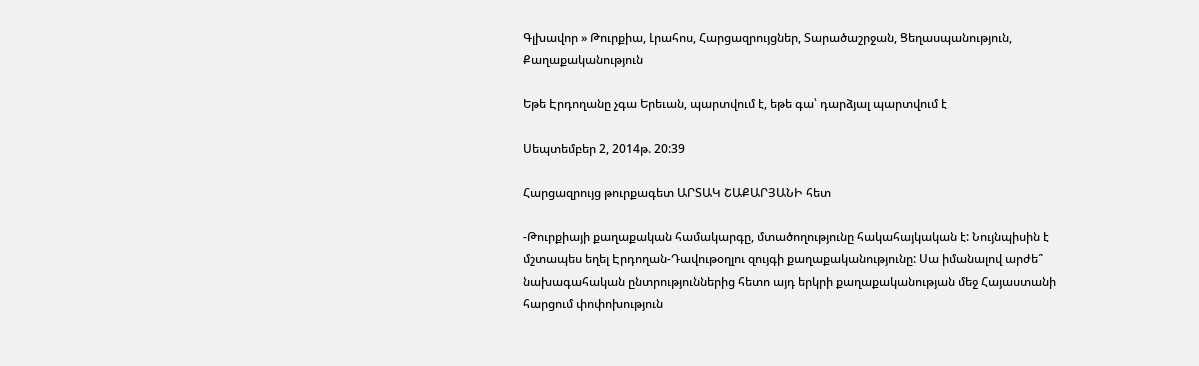Գլխավոր » Թուրքիա, Լրահոս, Հարցազրույցներ, Տարածաշրջան, Ցեղասպանություն, Քաղաքականություն

Եթե Էրդողանը չգա Երեւան, պարտվում է, եթե գա՝ դարձյալ պարտվում է

Սեպտեմբեր 2, 2014թ. 20:39

Հարցազրույց թուրքագետ ԱՐՏԱԿ ՇԱՔԱՐՅԱՆԻ հետ

-Թուրքիայի քաղաքական համակարգը, մտածողությունը հակահայկական է: Նույնպիսին է մշտապես եղել Էրդողան-Դավութօղլու զույգի քաղաքականությունը: Սա իմանալով արժե՞ նախագահական ընտրություններից հետո այդ երկրի քաղաքականության մեջ Հայաստանի հարցում փոփոխություն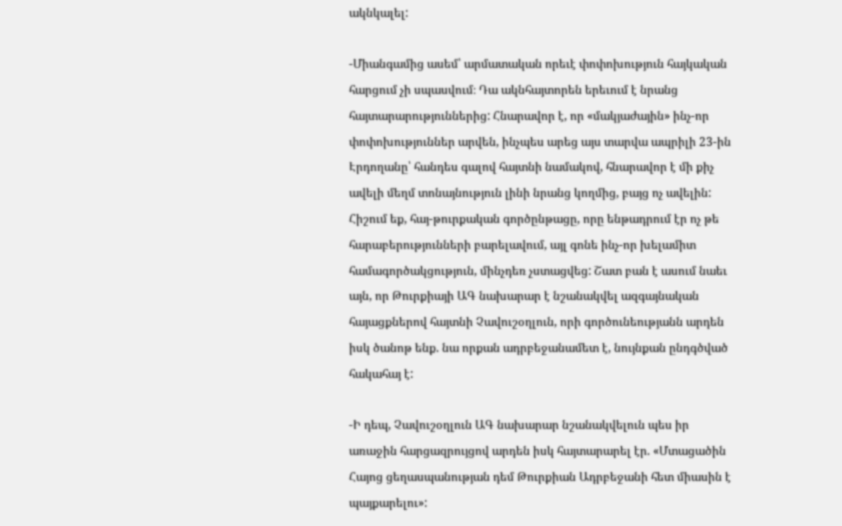ակնկալել:

-Միանգամից ասեմ՝ արմատական որեւէ փոփոխություն հայկական հարցում չի սպասվում։ Դա ակնհայտորեն երեւում է նրանց հայտարարություններից: Հնարավոր է, որ «մակյաժային» ինչ-որ փոփոխություններ արվեն, ինչպես արեց այս տարվա ապրիլի 23-ին Էրդողանը՝ հանդես գալով հայտնի նամակով, հնարավոր է մի քիչ ավելի մեղմ տոնայնություն լինի նրանց կողմից, բայց ոչ ավելին:
Հիշում եք, հայ-թուրքական գործընթացը, որը ենթադրում էր ոչ թե հարաբերությունների բարելավում, այլ գոնե ինչ-որ խելամիտ համագործակցություն, մինչդեռ չստացվեց: Շատ բան է ասում նաեւ այն, որ Թուրքիայի ԱԳ նախարար է նշանակվել ազգայնական հայացքներով հայտնի Չավուշօղլուն, որի գործունեությանն արդեն իսկ ծանոթ ենք. նա որքան ադրբեջանամետ է, նույնքան ընդգծված հակահայ է:

-Ի դեպ, Չավուշօղլուն ԱԳ նախարար նշանակվելուն պես իր առաջին հարցազրույցով արդեն իսկ հայտարարել էր. «Մտացածին Հայոց ցեղասպանության դեմ Թուրքիան Ադրբեջանի հետ միասին է պայքարելու»: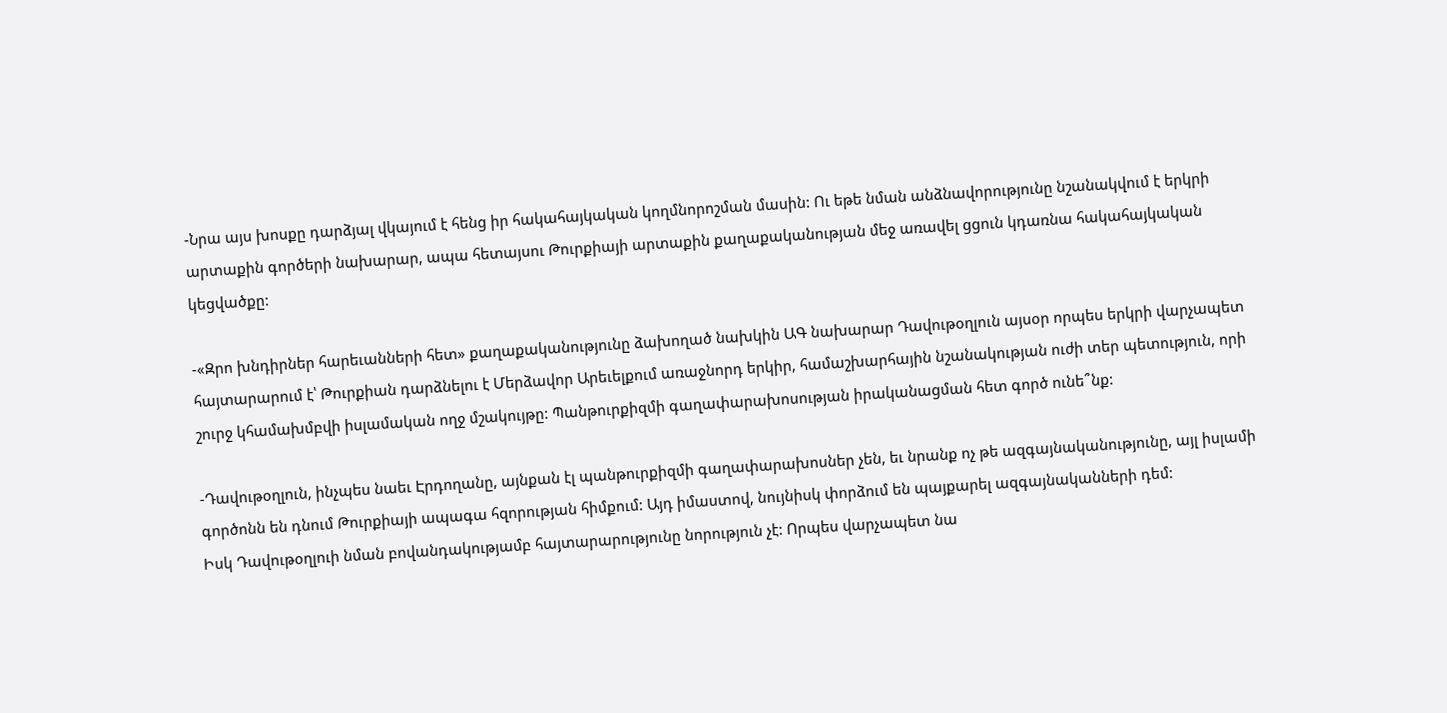-Նրա այս խոսքը դարձյալ վկայում է հենց իր հակահայկական կողմնորոշման մասին: Ու եթե նման անձնավորությունը նշանակվում է երկրի արտաքին գործերի նախարար, ապա հետայսու Թուրքիայի արտաքին քաղաքականության մեջ առավել ցցուն կդառնա հակահայկական կեցվածքը:

-«Զրո խնդիրներ հարեւանների հետ» քաղաքականությունը ձախողած նախկին ԱԳ նախարար Դավութօղլուն այսօր որպես երկրի վարչապետ հայտարարում է՝ Թուրքիան դարձնելու է Մերձավոր Արեւելքում առաջնորդ երկիր, համաշխարհային նշանակության ուժի տեր պետություն, որի շուրջ կհամախմբվի իսլամական ողջ մշակույթը: Պանթուրքիզմի գաղափարախոսության իրականացման հետ գործ ունե՞նք:

-Դավութօղլուն, ինչպես նաեւ Էրդողանը, այնքան էլ պանթուրքիզմի գաղափարախոսներ չեն, եւ նրանք ոչ թե ազգայնականությունը, այլ իսլամի գործոնն են դնում Թուրքիայի ապագա հզորության հիմքում: Այդ իմաստով, նույնիսկ փորձում են պայքարել ազգայնականների դեմ:
Իսկ Դավութօղլուի նման բովանդակությամբ հայտարարությունը նորություն չէ: Որպես վարչապետ նա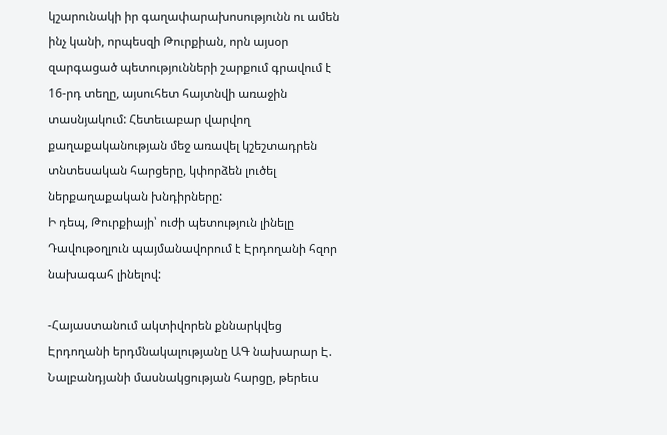կշարունակի իր գաղափարախոսությունն ու ամեն ինչ կանի, որպեսզի Թուրքիան, որն այսօր զարգացած պետությունների շարքում գրավում է 16-րդ տեղը, այսուհետ հայտնվի առաջին տասնյակում: Հետեւաբար վարվող քաղաքականության մեջ առավել կշեշտադրեն տնտեսական հարցերը, կփորձեն լուծել ներքաղաքական խնդիրները:
Ի դեպ, Թուրքիայի՝ ուժի պետություն լինելը Դավութօղլուն պայմանավորում է Էրդողանի հզոր նախագահ լինելով:

-Հայաստանում ակտիվորեն քննարկվեց Էրդողանի երդմնակալությանը ԱԳ նախարար Է. Նալբանդյանի մասնակցության հարցը, թերեւս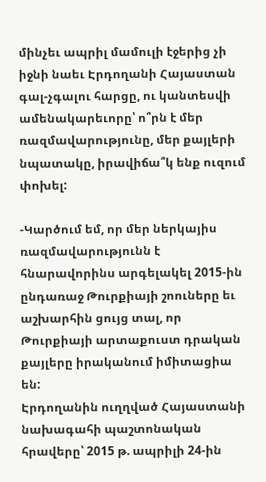մինչեւ ապրիլ մամուլի էջերից չի իջնի նաեւ Էրդողանի Հայաստան գալ-չգալու հարցը, ու կանտեսվի ամենակարեւորը՝ ո՞րն է մեր ռազմավարությունը, մեր քայլերի նպատակը, իրավիճա՞կ ենք ուզում փոխել:

-Կարծում եմ, որ մեր ներկայիս ռազմավարությունն է հնարավորինս արգելակել 2015-ին ընդառաջ Թուրքիայի շոուները եւ աշխարհին ցույց տալ, որ Թուրքիայի արտաքուստ դրական քայլերը իրականում իմիտացիա են:
Էրդողանին ուղղված Հայաստանի նախագահի պաշտոնական հրավերը՝ 2015 թ. ապրիլի 24-ին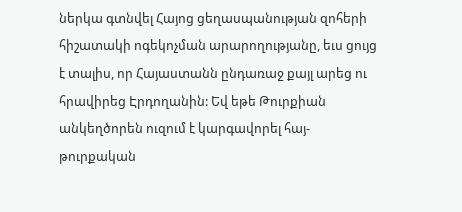ներկա գտնվել Հայոց ցեղասպանության զոհերի հիշատակի ոգեկոչման արարողությանը, եւս ցույց է տալիս, որ Հայաստանն ընդառաջ քայլ արեց ու հրավիրեց Էրդողանին: Եվ եթե Թուրքիան անկեղծորեն ուզում է կարգավորել հայ-թուրքական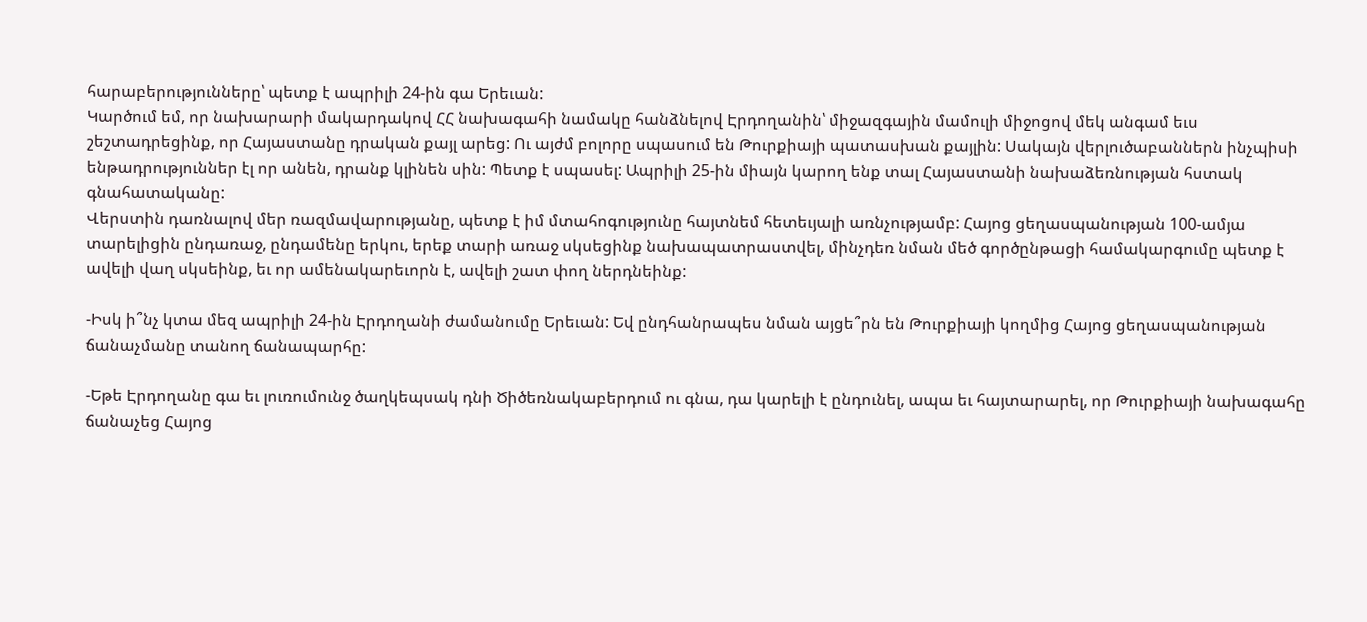հարաբերությունները՝ պետք է ապրիլի 24-ին գա Երեւան:
Կարծում եմ, որ նախարարի մակարդակով ՀՀ նախագահի նամակը հանձնելով Էրդողանին՝ միջազգային մամուլի միջոցով մեկ անգամ եւս շեշտադրեցինք, որ Հայաստանը դրական քայլ արեց: Ու այժմ բոլորը սպասում են Թուրքիայի պատասխան քայլին: Սակայն վերլուծաբաններն ինչպիսի ենթադրություններ էլ որ անեն, դրանք կլինեն սին: Պետք է սպասել: Ապրիլի 25-ին միայն կարող ենք տալ Հայաստանի նախաձեռնության հստակ գնահատականը:
Վերստին դառնալով մեր ռազմավարությանը, պետք է իմ մտահոգությունը հայտնեմ հետեւյալի առնչությամբ: Հայոց ցեղասպանության 100-ամյա տարելիցին ընդառաջ, ընդամենը երկու, երեք տարի առաջ սկսեցինք նախապատրաստվել, մինչդեռ նման մեծ գործընթացի համակարգումը պետք է ավելի վաղ սկսեինք, եւ որ ամենակարեւորն է, ավելի շատ փող ներդնեինք:

-Իսկ ի՞նչ կտա մեզ ապրիլի 24-ին Էրդողանի ժամանումը Երեւան: Եվ ընդհանրապես նման այցե՞րն են Թուրքիայի կողմից Հայոց ցեղասպանության ճանաչմանը տանող ճանապարհը:

-Եթե Էրդողանը գա եւ լուռումունջ ծաղկեպսակ դնի Ծիծեռնակաբերդում ու գնա, դա կարելի է ընդունել, ապա եւ հայտարարել, որ Թուրքիայի նախագահը ճանաչեց Հայոց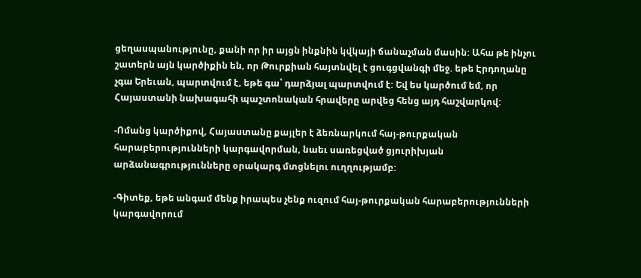ցեղասպանությունը, քանի որ իր այցն ինքնին կվկայի ճանաչման մասին: Ահա թե ինչու շատերն այն կարծիքին են, որ Թուրքիան հայտնվել է ցուգցվանգի մեջ. եթե Էրդողանը չգա Երեւան, պարտվում է, եթե գա՝ դարձյալ պարտվում է: Եվ ես կարծում եմ, որ Հայաստանի նախագահի պաշտոնական հրավերը արվեց հենց այդ հաշվարկով:

-Ոմանց կարծիքով, Հայաստանը քայլեր է ձեռնարկում հայ-թուրքական հարաբերությունների կարգավորման, նաեւ սառեցված ցյուրիխյան արձանագրությունները օրակարգ մտցնելու ուղղությամբ:

-Գիտեք, եթե անգամ մենք իրապես չենք ուզում հայ-թուրքական հարաբերությունների կարգավորում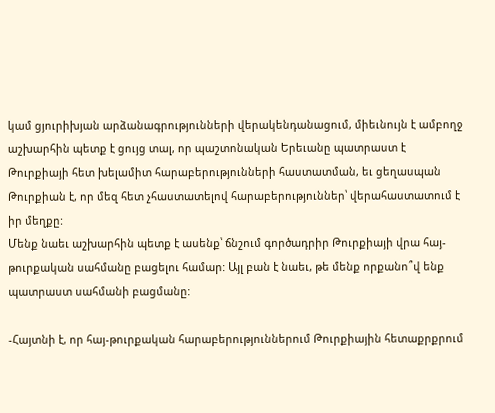կամ ցյուրիխյան արձանագրությունների վերակենդանացում, միեւնույն է ամբողջ աշխարհին պետք է ցույց տալ, որ պաշտոնական Երեւանը պատրաստ է Թուրքիայի հետ խելամիտ հարաբերությունների հաստատման, եւ ցեղասպան Թուրքիան է, որ մեզ հետ չհաստատելով հարաբերություններ՝ վերահաստատում է իր մեղքը:
Մենք նաեւ աշխարհին պետք է ասենք՝ ճնշում գործադրիր Թուրքիայի վրա հայ-թուրքական սահմանը բացելու համար: Այլ բան է նաեւ, թե մենք որքանո՞վ ենք պատրաստ սահմանի բացմանը:

-Հայտնի է, որ հայ-թուրքական հարաբերություններում Թուրքիային հետաքրքրում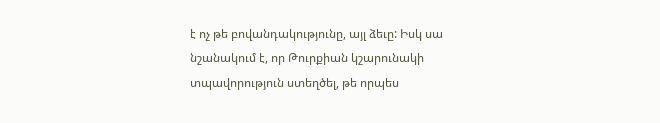է ոչ թե բովանդակությունը, այլ ձեւը: Իսկ սա նշանակում է, որ Թուրքիան կշարունակի տպավորություն ստեղծել, թե որպես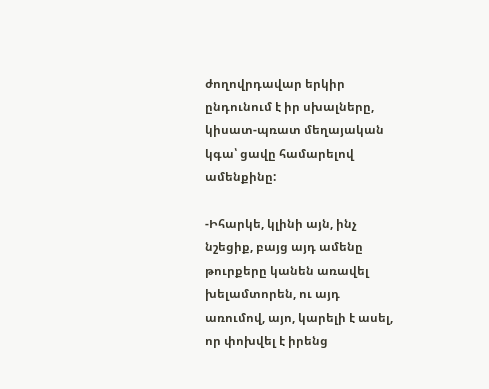ժողովրդավար երկիր ընդունում է իր սխալները, կիսատ-պռատ մեղայական կգա՝ ցավը համարելով ամենքինը:

-Իհարկե, կլինի այն, ինչ նշեցիք, բայց այդ ամենը թուրքերը կանեն առավել խելամտորեն, ու այդ առումով, այո, կարելի է ասել, որ փոխվել է իրենց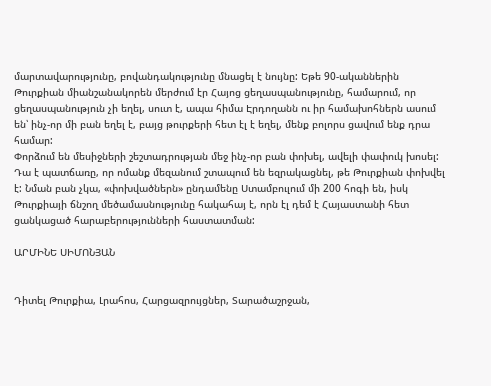մարտավարությունը, բովանդակությունը մնացել է նույնը: Եթե 90-ականներին Թուրքիան միանշանակորեն մերժում էր Հայոց ցեղասպանությունը, համարում, որ ցեղասպանություն չի եղել, սուտ է, ապա հիմա Էրդողանն ու իր համախոհներն ասում են՝ ինչ-որ մի բան եղել է, բայց թուրքերի հետ էլ է եղել, մենք բոլորս ցավում ենք դրա համար:
Փորձում են մեսիջների շեշտադրության մեջ ինչ-որ բան փոխել, ավելի փափուկ խոսել: Դա է պատճառը, որ ոմանք մեզանում շտապում են եզրակացնել, թե Թուրքիան փոխվել է: Նման բան չկա, «փոխվածներն» ընդամենը Ստամբուլում մի 200 հոգի են, իսկ Թուրքիայի ճնշող մեծամասնությունը հակահայ է, որն էլ դեմ է Հայաստանի հետ ցանկացած հարաբերությունների հաստատման:

ԱՐՄԻՆԵ ՍԻՄՈՆՅԱՆ


Դիտել Թուրքիա, Լրահոս, Հարցազրույցներ, Տարածաշրջան,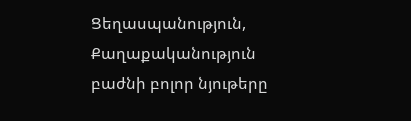Ցեղասպանություն, Քաղաքականություն բաժնի բոլոր նյութերը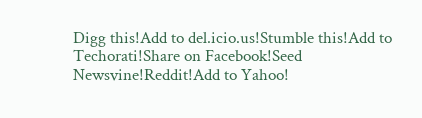Digg this!Add to del.icio.us!Stumble this!Add to Techorati!Share on Facebook!Seed Newsvine!Reddit!Add to Yahoo!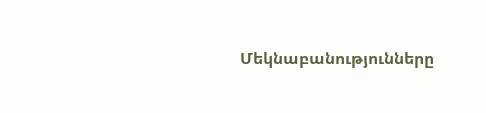Մեկնաբանությունները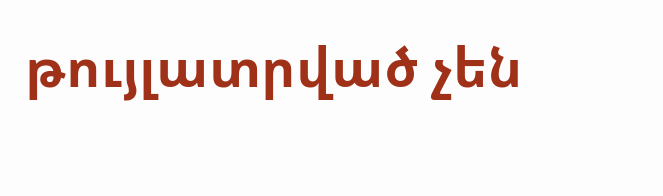թույլատրված չեն